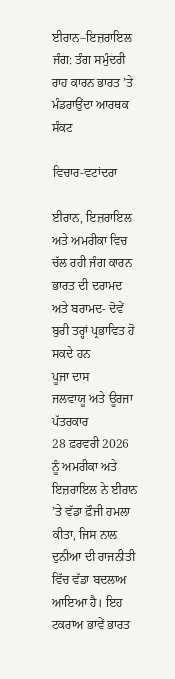ਈਰਾਨ–ਇਜ਼ਰਾਇਲ ਜੰਗ: ਤੰਗ ਸਮੁੰਦਰੀ ਰਾਹ ਕਾਰਨ ਭਾਰਤ ’ਤੇ ਮੰਡਰਾਉਂਦਾ ਆਰਥਕ ਸੰਕਟ

ਵਿਚਾਰ-ਵਟਾਂਦਰਾ

ਈਰਾਨ, ਇਜ਼ਰਾਇਲ ਅਤੇ ਅਮਰੀਕਾ ਵਿਚ ਚੱਲ ਰਹੀ ਜੰਗ ਕਾਰਨ ਭਾਰਤ ਦੀ ਦਰਾਮਦ ਅਤੇ ਬਰਾਮਦ- ਦੋਵੇਂ ਬੁਰੀ ਤਰ੍ਹਾਂ ਪ੍ਰਭਾਵਿਤ ਹੋ ਸਕਦੇ ਹਨ
ਪੂਜਾ ਦਾਸ
ਜਲਵਾਯੂ ਅਤੇ ਊਰਜਾ ਪੱਤਰਕਾਰ
28 ਫ਼ਰਵਰੀ 2026 ਨੂੰ ਅਮਰੀਕਾ ਅਤੇ ਇਜ਼ਰਾਇਲ ਨੇ ਈਰਾਨ ’ਤੇ ਵੱਡਾ ਫ਼ੌਜੀ ਹਮਲਾ ਕੀਤਾ, ਜਿਸ ਨਾਲ ਦੁਨੀਆ ਦੀ ਰਾਜਨੀਤੀ ਵਿੱਚ ਵੱਡਾ ਬਦਲਾਅ ਆਇਆ ਹੈ। ਇਹ ਟਕਰਾਅ ਭਾਵੇਂ ਭਾਰਤ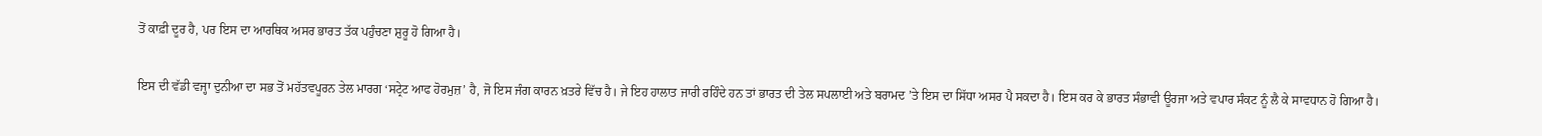ਤੋਂ ਕਾਫ਼ੀ ਦੂਰ ਹੈ, ਪਰ ਇਸ ਦਾ ਆਰਥਿਕ ਅਸਰ ਭਾਰਤ ਤੱਕ ਪਹੁੰਚਣਾ ਸ਼ੁਰੂ ਹੋ ਗਿਆ ਹੈ।

ਇਸ ਦੀ ਵੱਡੀ ਵਜ੍ਹਾ ਦੁਨੀਆ ਦਾ ਸਭ ਤੋਂ ਮਹੱਤਵਪੂਰਨ ਤੇਲ ਮਾਰਗ ‘ਸਟ੍ਰੇਟ ਆਫ ਹੋਰਮੁਜ਼’ ਹੈ, ਜੋ ਇਸ ਜੰਗ ਕਾਰਨ ਖ਼ਤਰੇ ਵਿੱਚ ਹੈ। ਜੇ ਇਹ ਹਾਲਾਤ ਜਾਰੀ ਰਹਿੰਦੇ ਹਨ ਤਾਂ ਭਾਰਤ ਦੀ ਤੇਲ ਸਪਲਾਈ ਅਤੇ ਬਰਾਮਦ ’ਤੇ ਇਸ ਦਾ ਸਿੱਧਾ ਅਸਰ ਪੈ ਸਕਦਾ ਹੈ। ਇਸ ਕਰ ਕੇ ਭਾਰਤ ਸੰਭਾਵੀ ਊਰਜਾ ਅਤੇ ਵਪਾਰ ਸੰਕਟ ਨੂੰ ਲੈ ਕੇ ਸਾਵਧਾਨ ਹੋ ਗਿਆ ਹੈ।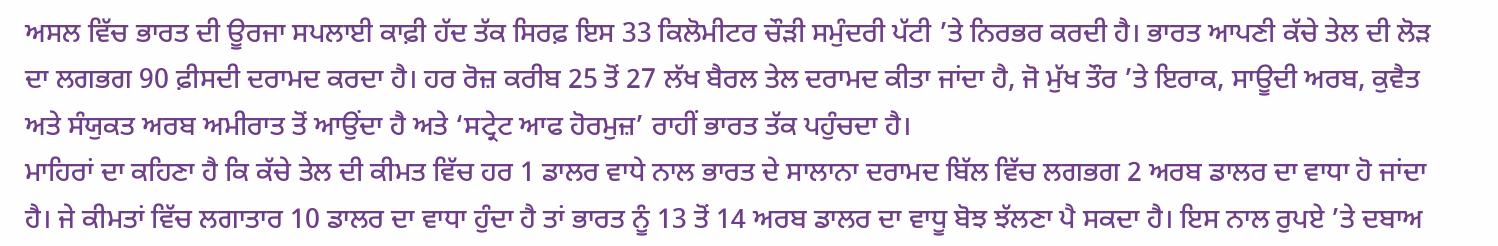ਅਸਲ ਵਿੱਚ ਭਾਰਤ ਦੀ ਊਰਜਾ ਸਪਲਾਈ ਕਾਫ਼ੀ ਹੱਦ ਤੱਕ ਸਿਰਫ਼ ਇਸ 33 ਕਿਲੋਮੀਟਰ ਚੌੜੀ ਸਮੁੰਦਰੀ ਪੱਟੀ ’ਤੇ ਨਿਰਭਰ ਕਰਦੀ ਹੈ। ਭਾਰਤ ਆਪਣੀ ਕੱਚੇ ਤੇਲ ਦੀ ਲੋੜ ਦਾ ਲਗਭਗ 90 ਫ਼ੀਸਦੀ ਦਰਾਮਦ ਕਰਦਾ ਹੈ। ਹਰ ਰੋਜ਼ ਕਰੀਬ 25 ਤੋਂ 27 ਲੱਖ ਬੈਰਲ ਤੇਲ ਦਰਾਮਦ ਕੀਤਾ ਜਾਂਦਾ ਹੈ, ਜੋ ਮੁੱਖ ਤੌਰ ’ਤੇ ਇਰਾਕ, ਸਾਊਦੀ ਅਰਬ, ਕੁਵੈਤ ਅਤੇ ਸੰਯੁਕਤ ਅਰਬ ਅਮੀਰਾਤ ਤੋਂ ਆਉਂਦਾ ਹੈ ਅਤੇ ‘ਸਟ੍ਰੇਟ ਆਫ ਹੋਰਮੁਜ਼’ ਰਾਹੀਂ ਭਾਰਤ ਤੱਕ ਪਹੁੰਚਦਾ ਹੈ।
ਮਾਹਿਰਾਂ ਦਾ ਕਹਿਣਾ ਹੈ ਕਿ ਕੱਚੇ ਤੇਲ ਦੀ ਕੀਮਤ ਵਿੱਚ ਹਰ 1 ਡਾਲਰ ਵਾਧੇ ਨਾਲ ਭਾਰਤ ਦੇ ਸਾਲਾਨਾ ਦਰਾਮਦ ਬਿੱਲ ਵਿੱਚ ਲਗਭਗ 2 ਅਰਬ ਡਾਲਰ ਦਾ ਵਾਧਾ ਹੋ ਜਾਂਦਾ ਹੈ। ਜੇ ਕੀਮਤਾਂ ਵਿੱਚ ਲਗਾਤਾਰ 10 ਡਾਲਰ ਦਾ ਵਾਧਾ ਹੁੰਦਾ ਹੈ ਤਾਂ ਭਾਰਤ ਨੂੰ 13 ਤੋਂ 14 ਅਰਬ ਡਾਲਰ ਦਾ ਵਾਧੂ ਬੋਝ ਝੱਲਣਾ ਪੈ ਸਕਦਾ ਹੈ। ਇਸ ਨਾਲ ਰੁਪਏ ’ਤੇ ਦਬਾਅ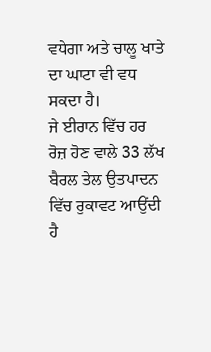ਵਧੇਗਾ ਅਤੇ ਚਾਲੂ ਖਾਤੇ ਦਾ ਘਾਟਾ ਵੀ ਵਧ ਸਕਦਾ ਹੈ।
ਜੇ ਈਰਾਨ ਵਿੱਚ ਹਰ ਰੋਜ਼ ਹੋਣ ਵਾਲੇ 33 ਲੱਖ ਬੈਰਲ ਤੇਲ ਉਤਪਾਦਨ ਵਿੱਚ ਰੁਕਾਵਟ ਆਉਂਦੀ ਹੈ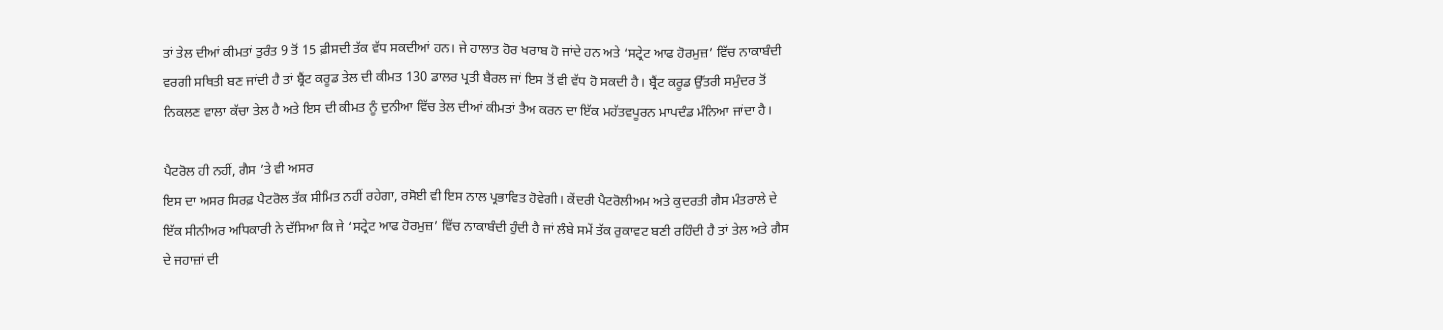ਤਾਂ ਤੇਲ ਦੀਆਂ ਕੀਮਤਾਂ ਤੁਰੰਤ 9 ਤੋਂ 15 ਫ਼ੀਸਦੀ ਤੱਕ ਵੱਧ ਸਕਦੀਆਂ ਹਨ। ਜੇ ਹਾਲਾਤ ਹੋਰ ਖਰਾਬ ਹੋ ਜਾਂਦੇ ਹਨ ਅਤੇ ‘ਸਟ੍ਰੇਟ ਆਫ ਹੋਰਮੁਜ਼’ ਵਿੱਚ ਨਾਕਾਬੰਦੀ ਵਰਗੀ ਸਥਿਤੀ ਬਣ ਜਾਂਦੀ ਹੈ ਤਾਂ ਬ੍ਰੈਂਟ ਕਰੂਡ ਤੇਲ ਦੀ ਕੀਮਤ 130 ਡਾਲਰ ਪ੍ਰਤੀ ਬੈਰਲ ਜਾਂ ਇਸ ਤੋਂ ਵੀ ਵੱਧ ਹੋ ਸਕਦੀ ਹੈ। ਬ੍ਰੈਂਟ ਕਰੂਡ ਉੱਤਰੀ ਸਮੁੰਦਰ ਤੋਂ ਨਿਕਲਣ ਵਾਲਾ ਕੱਚਾ ਤੇਲ ਹੈ ਅਤੇ ਇਸ ਦੀ ਕੀਮਤ ਨੂੰ ਦੁਨੀਆ ਵਿੱਚ ਤੇਲ ਦੀਆਂ ਕੀਮਤਾਂ ਤੈਅ ਕਰਨ ਦਾ ਇੱਕ ਮਹੱਤਵਪੂਰਨ ਮਾਪਦੰਡ ਮੰਨਿਆ ਜਾਂਦਾ ਹੈ।

ਪੈਟਰੋਲ ਹੀ ਨਹੀਂ, ਗੈਸ ’ਤੇ ਵੀ ਅਸਰ
ਇਸ ਦਾ ਅਸਰ ਸਿਰਫ਼ ਪੈਟਰੋਲ ਤੱਕ ਸੀਮਿਤ ਨਹੀਂ ਰਹੇਗਾ, ਰਸੋਈ ਵੀ ਇਸ ਨਾਲ ਪ੍ਰਭਾਵਿਤ ਹੋਵੇਗੀ। ਕੇਂਦਰੀ ਪੈਟਰੋਲੀਅਮ ਅਤੇ ਕੁਦਰਤੀ ਗੈਸ ਮੰਤਰਾਲੇ ਦੇ ਇੱਕ ਸੀਨੀਅਰ ਅਧਿਕਾਰੀ ਨੇ ਦੱਸਿਆ ਕਿ ਜੇ ‘ਸਟ੍ਰੇਟ ਆਫ ਹੋਰਮੁਜ਼’ ਵਿੱਚ ਨਾਕਾਬੰਦੀ ਹੁੰਦੀ ਹੈ ਜਾਂ ਲੰਬੇ ਸਮੇਂ ਤੱਕ ਰੁਕਾਵਟ ਬਣੀ ਰਹਿੰਦੀ ਹੈ ਤਾਂ ਤੇਲ ਅਤੇ ਗੈਸ ਦੇ ਜਹਾਜ਼ਾਂ ਦੀ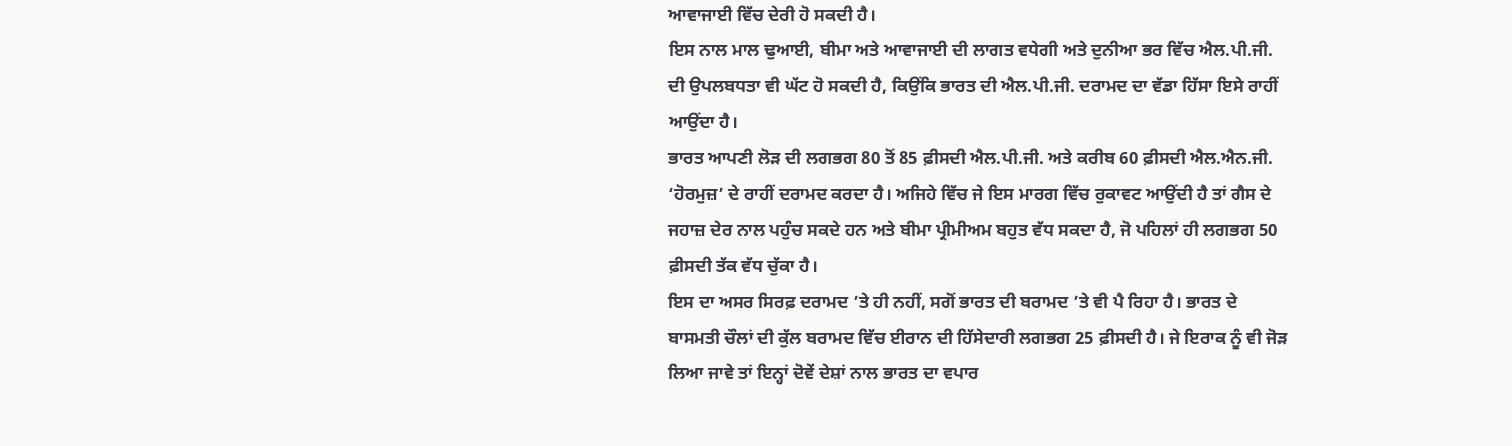ਆਵਾਜਾਈ ਵਿੱਚ ਦੇਰੀ ਹੋ ਸਕਦੀ ਹੈ।
ਇਸ ਨਾਲ ਮਾਲ ਢੁਆਈ, ਬੀਮਾ ਅਤੇ ਆਵਾਜਾਈ ਦੀ ਲਾਗਤ ਵਧੇਗੀ ਅਤੇ ਦੁਨੀਆ ਭਰ ਵਿੱਚ ਐਲ.ਪੀ.ਜੀ. ਦੀ ਉਪਲਬਧਤਾ ਵੀ ਘੱਟ ਹੋ ਸਕਦੀ ਹੈ, ਕਿਉਂਕਿ ਭਾਰਤ ਦੀ ਐਲ.ਪੀ.ਜੀ. ਦਰਾਮਦ ਦਾ ਵੱਡਾ ਹਿੱਸਾ ਇਸੇ ਰਾਹੀਂ ਆਉਂਦਾ ਹੈ।
ਭਾਰਤ ਆਪਣੀ ਲੋੜ ਦੀ ਲਗਭਗ 80 ਤੋਂ 85 ਫ਼ੀਸਦੀ ਐਲ.ਪੀ.ਜੀ. ਅਤੇ ਕਰੀਬ 60 ਫ਼ੀਸਦੀ ਐਲ.ਐਨ.ਜੀ. ‘ਹੋਰਮੁਜ਼’ ਦੇ ਰਾਹੀਂ ਦਰਾਮਦ ਕਰਦਾ ਹੈ। ਅਜਿਹੇ ਵਿੱਚ ਜੇ ਇਸ ਮਾਰਗ ਵਿੱਚ ਰੁਕਾਵਟ ਆਉਂਦੀ ਹੈ ਤਾਂ ਗੈਸ ਦੇ ਜਹਾਜ਼ ਦੇਰ ਨਾਲ ਪਹੁੰਚ ਸਕਦੇ ਹਨ ਅਤੇ ਬੀਮਾ ਪ੍ਰੀਮੀਅਮ ਬਹੁਤ ਵੱਧ ਸਕਦਾ ਹੈ, ਜੋ ਪਹਿਲਾਂ ਹੀ ਲਗਭਗ 50 ਫ਼ੀਸਦੀ ਤੱਕ ਵੱਧ ਚੁੱਕਾ ਹੈ।
ਇਸ ਦਾ ਅਸਰ ਸਿਰਫ਼ ਦਰਾਮਦ ’ਤੇ ਹੀ ਨਹੀਂ, ਸਗੋਂ ਭਾਰਤ ਦੀ ਬਰਾਮਦ ’ਤੇ ਵੀ ਪੈ ਰਿਹਾ ਹੈ। ਭਾਰਤ ਦੇ ਬਾਸਮਤੀ ਚੌਲਾਂ ਦੀ ਕੁੱਲ ਬਰਾਮਦ ਵਿੱਚ ਈਰਾਨ ਦੀ ਹਿੱਸੇਦਾਰੀ ਲਗਭਗ 25 ਫ਼ੀਸਦੀ ਹੈ। ਜੇ ਇਰਾਕ ਨੂੰ ਵੀ ਜੋੜ ਲਿਆ ਜਾਵੇ ਤਾਂ ਇਨ੍ਹਾਂ ਦੋਵੇਂ ਦੇਸ਼ਾਂ ਨਾਲ ਭਾਰਤ ਦਾ ਵਪਾਰ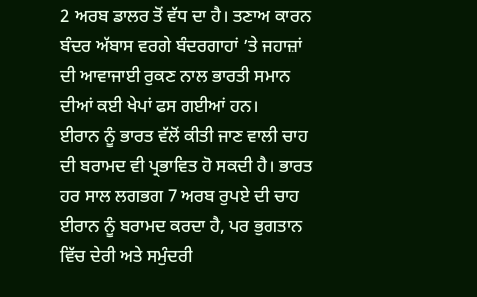2 ਅਰਬ ਡਾਲਰ ਤੋਂ ਵੱਧ ਦਾ ਹੈ। ਤਣਾਅ ਕਾਰਨ ਬੰਦਰ ਅੱਬਾਸ ਵਰਗੇ ਬੰਦਰਗਾਹਾਂ ’ਤੇ ਜਹਾਜ਼ਾਂ ਦੀ ਆਵਾਜਾਈ ਰੁਕਣ ਨਾਲ ਭਾਰਤੀ ਸਮਾਨ ਦੀਆਂ ਕਈ ਖੇਪਾਂ ਫਸ ਗਈਆਂ ਹਨ।
ਈਰਾਨ ਨੂੰ ਭਾਰਤ ਵੱਲੋਂ ਕੀਤੀ ਜਾਣ ਵਾਲੀ ਚਾਹ ਦੀ ਬਰਾਮਦ ਵੀ ਪ੍ਰਭਾਵਿਤ ਹੋ ਸਕਦੀ ਹੈ। ਭਾਰਤ ਹਰ ਸਾਲ ਲਗਭਗ 7 ਅਰਬ ਰੁਪਏ ਦੀ ਚਾਹ ਈਰਾਨ ਨੂੰ ਬਰਾਮਦ ਕਰਦਾ ਹੈ, ਪਰ ਭੁਗਤਾਨ ਵਿੱਚ ਦੇਰੀ ਅਤੇ ਸਮੁੰਦਰੀ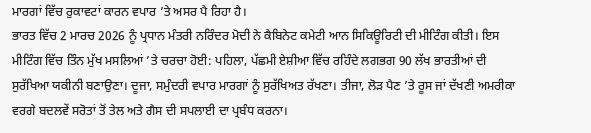ਮਾਰਗਾਂ ਵਿੱਚ ਰੁਕਾਵਟਾਂ ਕਾਰਨ ਵਪਾਰ ’ਤੇ ਅਸਰ ਪੈ ਰਿਹਾ ਹੈ।
ਭਾਰਤ ਵਿੱਚ 2 ਮਾਰਚ 2026 ਨੂੰ ਪ੍ਰਧਾਨ ਮੰਤਰੀ ਨਰਿੰਦਰ ਮੋਦੀ ਨੇ ਕੈਬਿਨੇਟ ਕਮੇਟੀ ਆਨ ਸਿਕਿਊਰਿਟੀ ਦੀ ਮੀਟਿੰਗ ਕੀਤੀ। ਇਸ ਮੀਟਿੰਗ ਵਿੱਚ ਤਿੰਨ ਮੁੱਖ ਮਸਲਿਆਂ ’ਤੇ ਚਰਚਾ ਹੋਈ: ਪਹਿਲਾ, ਪੱਛਮੀ ਏਸ਼ੀਆ ਵਿੱਚ ਰਹਿੰਦੇ ਲਗਭਗ 90 ਲੱਖ ਭਾਰਤੀਆਂ ਦੀ ਸੁਰੱਖਿਆ ਯਕੀਨੀ ਬਣਾਉਣਾ। ਦੂਜਾ, ਸਮੁੰਦਰੀ ਵਪਾਰ ਮਾਰਗਾਂ ਨੂੰ ਸੁਰੱਖਿਅਤ ਰੱਖਣਾ। ਤੀਜਾ, ਲੋੜ ਪੈਣ ’ਤੇ ਰੂਸ ਜਾਂ ਦੱਖਣੀ ਅਮਰੀਕਾ ਵਰਗੇ ਬਦਲਵੇਂ ਸਰੋਤਾਂ ਤੋਂ ਤੇਲ ਅਤੇ ਗੈਸ ਦੀ ਸਪਲਾਈ ਦਾ ਪ੍ਰਬੰਧ ਕਰਨਾ।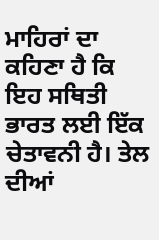ਮਾਹਿਰਾਂ ਦਾ ਕਹਿਣਾ ਹੈ ਕਿ ਇਹ ਸਥਿਤੀ ਭਾਰਤ ਲਈ ਇੱਕ ਚੇਤਾਵਨੀ ਹੈ। ਤੇਲ ਦੀਆਂ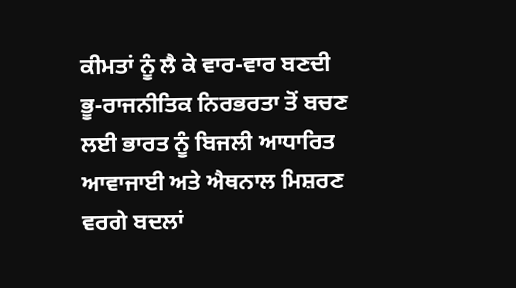ਕੀਮਤਾਂ ਨੂੰ ਲੈ ਕੇ ਵਾਰ-ਵਾਰ ਬਣਦੀ ਭੂ-ਰਾਜਨੀਤਿਕ ਨਿਰਭਰਤਾ ਤੋਂ ਬਚਣ ਲਈ ਭਾਰਤ ਨੂੰ ਬਿਜਲੀ ਆਧਾਰਿਤ ਆਵਾਜਾਈ ਅਤੇ ਐਥਨਾਲ ਮਿਸ਼ਰਣ ਵਰਗੇ ਬਦਲਾਂ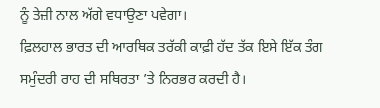ਨੂੰ ਤੇਜ਼ੀ ਨਾਲ ਅੱਗੇ ਵਧਾਉਣਾ ਪਵੇਗਾ।
ਫ਼ਿਲਹਾਲ ਭਾਰਤ ਦੀ ਆਰਥਿਕ ਤਰੱਕੀ ਕਾਫ਼ੀ ਹੱਦ ਤੱਕ ਇਸੇ ਇੱਕ ਤੰਗ ਸਮੁੰਦਰੀ ਰਾਹ ਦੀ ਸਥਿਰਤਾ ’ਤੇ ਨਿਰਭਰ ਕਰਦੀ ਹੈ।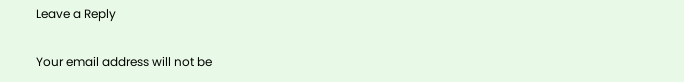Leave a Reply

Your email address will not be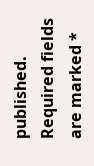published. Required fields are marked *